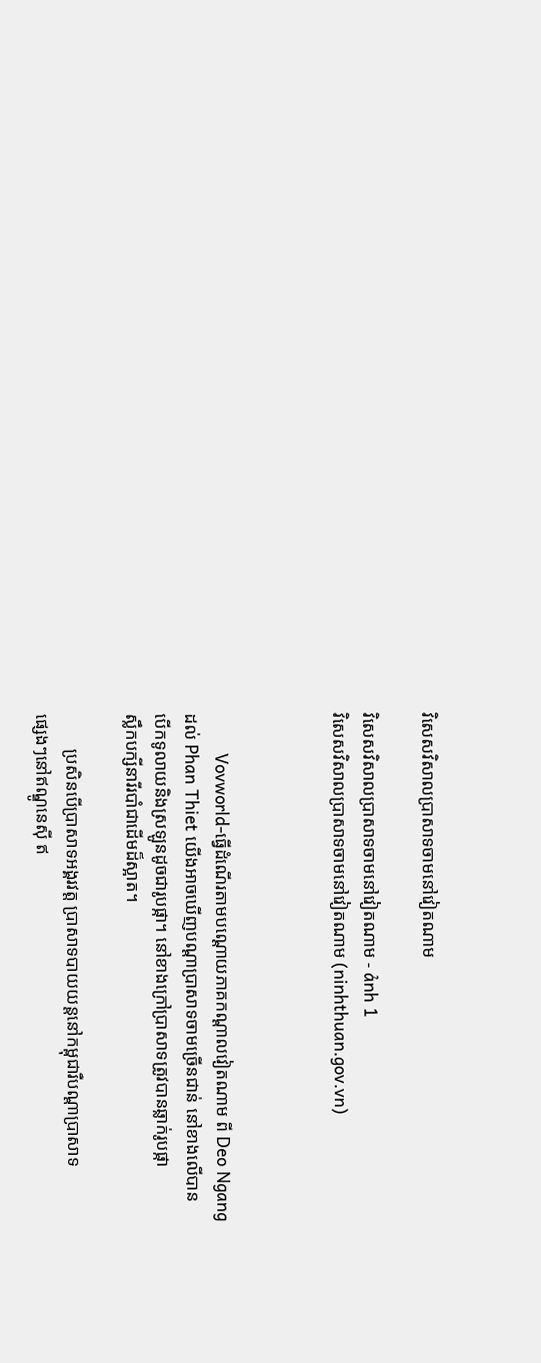វិសេសវិសាលប្រាសាទចាមនៅវៀតណាម

វិសេសវិសាលប្រាសាទចាមនៅវៀតណាម - ảnh 1
វិសេសវិសាលប្រាសាទចាមនៅវៀតណាម (ninhthuan.gov.vn)



        Vovworld-ធ្វើដំណើរតាមបណ្ដោយភាគកណ្ដាលវៀតណាម ពី Deo Ngang
ដល់ Phan Thiet យើងអាចឃើញបណ្ដាប្រាសាទចាមច្រើនជាន់ នៅខាងលើបាន
បើកទូលាយនិងស្រឡូនដូចជារូបផ្កា។ នៅខាងក្រៅប្រាសាទត្រូវបានឆ្លាក់រូបផ្កា
ស្លឹកបក្សីនារីរបាំជាដើមដ៏ស្អាត។

        ប្រសិនបើប្រាសាទអង្គរវត្ត ប្រាសាទបាយយន្តនៅកម្ពុជារឺបណ្ដាប្រាសាទ
ផ្សេងៗនៅឥណ្ឌូនេស៊ី ឥ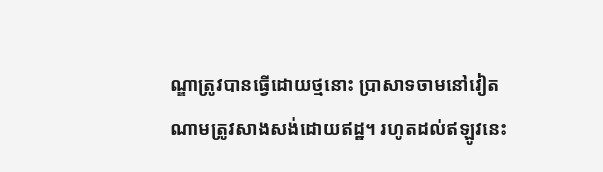ណ្ឌាត្រូវបានធ្វើដោយថ្មនោះ ប្រាសាទចាមនៅវៀត
ណាមត្រូវសាងសង់ដោយឥដ្ឋ។ រហូតដល់ឥឡូវនេះ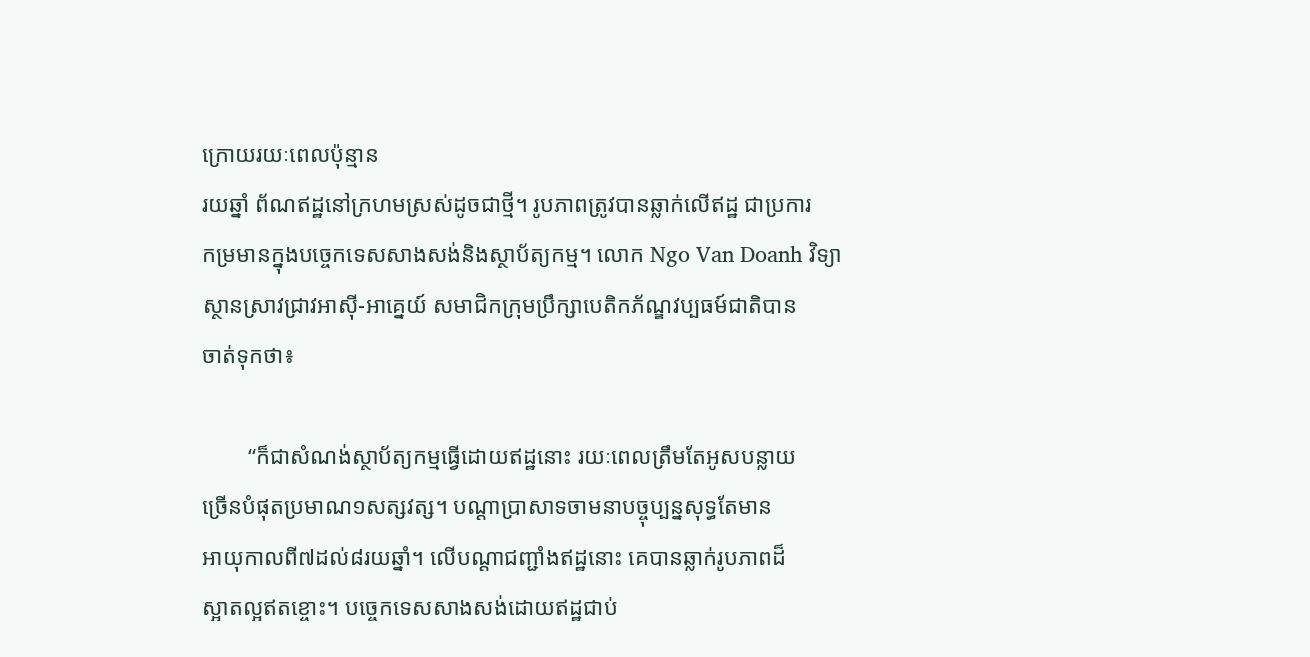ក្រោយរយៈពេលប៉ុន្មាន
រយឆ្នាំ ព័ណឥដ្ឋនៅក្រហមស្រស់ដូចជាថ្មី។ រូបភាពត្រូវបានឆ្លាក់លើឥដ្ឋ ជាប្រការ
កម្រមានក្នុងបច្ចេកទេសសាងសង់និងស្ថាប័ត្យកម្ម។ លោក Ngo Van Doanh វិទ្យា
ស្ថានស្រាវជ្រាវអាស៊ី-អាគ្នេយ៍ សមាជិកក្រុមប្រឹក្សាបេតិកភ័ណ្ឌវប្បធម៍ជាតិបាន
ចាត់ទុកថា៖

        “ក៏ជាសំណង់ស្ថាប័ត្យកម្មធ្វើដោយឥដ្ឋនោះ រយៈពេលត្រឹមតែអូសបន្លាយ
ច្រើនបំផុតប្រមាណ១សត្សវត្ស។ បណ្ដាប្រាសាទចាមនាបច្ចុប្បន្នសុទ្ធតែមាន
អាយុកាលពី៧ដល់៨រយឆ្នាំ។ លើបណ្ដាជញ្ជាំងឥដ្ឋនោះ គេបានឆ្លាក់រូបភាពដ៏
ស្អាតល្អឥតខ្ចោះ។ បច្ចេកទេសសាងសង់ដោយឥដ្ឋជាប់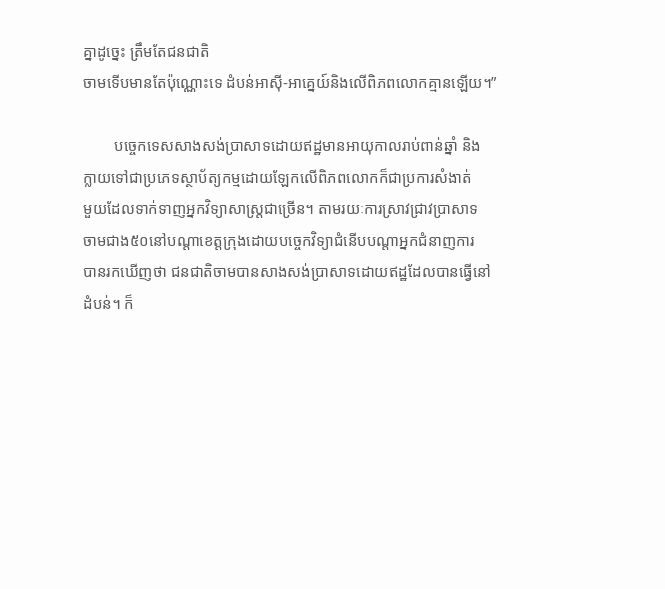គ្នាដូច្នេះ ត្រឹមតែជនជាតិ
ចាមទើបមានតែប៉ុណ្ណោះទេ ដំបន់អាស៊ី-អាគ្នេយ៍និងលើពិភពលោកគ្មានឡើយ។”

        បច្ចេកទេសសាងសង់ប្រាសាទដោយឥដ្ឋមានអាយុកាលរាប់ពាន់ឆ្នាំ និង
ក្លាយទៅជាប្រភេទស្ថាប័ត្យកម្មដោយឡែកលើពិភពលោកក៏ជាប្រការសំងាត់
មួយដែលទាក់ទាញអ្នកវិទ្យាសាស្ត្រជាច្រើន។ តាមរយៈការស្រាវជ្រាវប្រាសាទ
ចាមជាង៥០នៅបណ្ដាខេត្តក្រុងដោយបច្ចេកវិទ្យាជំនើបបណ្ដាអ្នកជំនាញការ
បានរកឃើញថា ជនជាតិចាមបានសាងសង់ប្រាសាទដោយឥដ្ឋដែលបានធ្វើនៅ
ដំបន់។ ក៏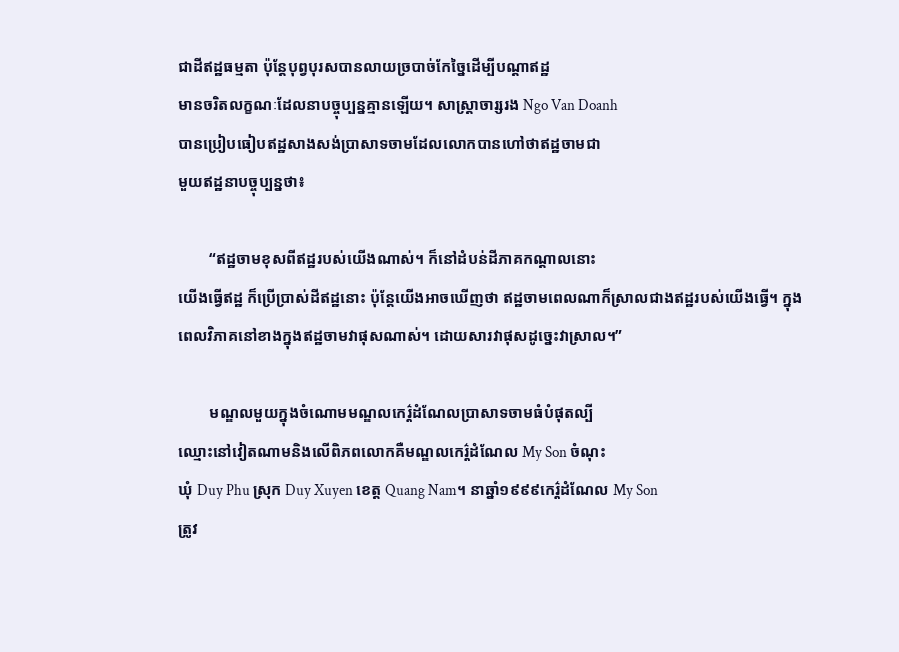ជាដីឥដ្ឋធម្មតា ប៉ុន្តែបុព្វបុរសបានលាយច្របាច់កែច្នៃដើម្បីបណ្ដាឥដ្ឋ
មានចរិតលក្ខណៈដែលនាបច្ចុប្បន្នគ្មានឡើយ។ សាស្ត្រាចារ្សរង Ngo Van Doanh
បានប្រៀបធៀបឥដ្ឋសាងសង់ប្រាសាទចាមដែលលោកបានហៅថាឥដ្ឋចាមជា
មួយឥដ្ឋនាបច្ចុប្បន្នថា៖

        “ឥដ្ឋចាមខុសពីឥដ្ឋរបស់យើងណាស់។ ក៏នៅដំបន់ដីភាគកណ្ដាលនោះ
យើងធ្វើឥដ្ឋ ក៏ប្រើប្រាស់ដីឥដ្ឋនោះ ប៉ុន្តែយើងអាចឃើញថា ឥដ្ឋចាមពេលណាក៏ស្រាលជាងឥដ្ឋរបស់យើងធ្វើ។ ក្នុងពេលវិភាគនៅខាងក្នុងឥដ្ឋចាមវាផុសណាស់។ ដោយសារវាផុសដូច្នេះវាស្រាល។”

        មណ្ឌលមួយក្នុងចំណោមមណ្ឌលកេរ៌្តដំណែលប្រាសាទចាមធំបំផុតល្បី
ឈ្មោះនៅវៀតណាមនិងលើពិភពលោកគឺមណ្ឌលកេរ៌្តដំណែល My Son ចំណុះ
ឃុំ Duy Phu ស្រុក Duy Xuyen ខេត្ត Quang Nam។ នាឆ្នាំ១៩៩៩កេរ៌្តដំណែល My Son
ត្រូវ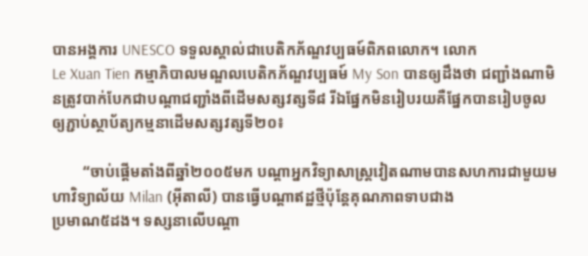បានអង្គការ UNESCO ទទួលស្គាល់ជាបេតិកភ័ណ្ឌវប្បធម៍ពិភពលោក។ លោក
Le Xuan Tien កម្មាភិបាលមណ្ឌលបេតិកភ័ណ្ឌវប្បធម៍ My Son បានឲ្យដឹងថា ជញ្ជាំងណាមិនត្រូវបាក់បែកជាបណ្ដាជញ្ជាំងពីដើមសត្សវត្សទី៨ រីឯផ្នែកមិនរៀបរយគឺផ្នែកបានរៀបចូលឲ្យភ្ជាប់ស្ថាប័ត្យកម្មនាដើមសត្សវត្សទី២០៖

        “ចាប់ផ្ដើមតាំងពីឆ្នាំ២០០៥មក បណ្ដាអ្នកវិទ្យាសាស្ត្រវៀតណាមបានសហការជាមួយមហាវិទ្យាល័យ Milan (អ៊ីតាលី) បានធ្វើបណ្ដាឥដ្ឋថ្មីប៉ុន្តែគុណភាពទាបជាង
ប្រមាណ៥ដង។ ទស្សនាលើបណ្ដា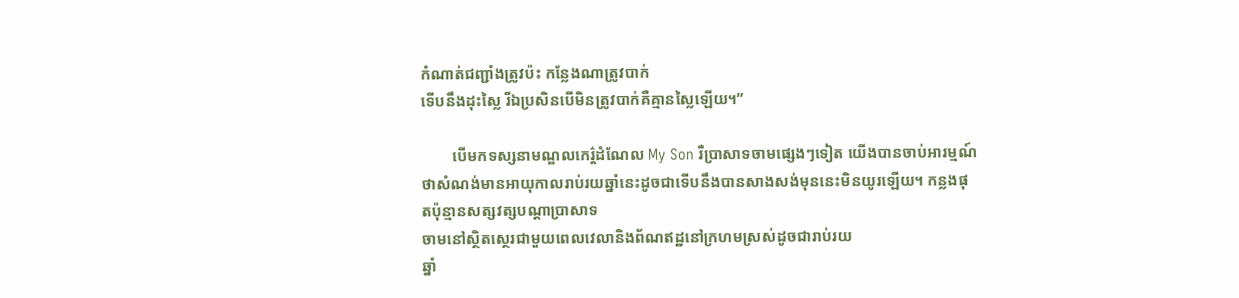កំណាត់ជញ្ជាំងត្រូវប៉ះ កន្លែងណាត្រូវបាក់
ទើបនឹងដុះស្លៃ រីឯប្រសិនបើមិនត្រូវបាក់គឺគ្មានស្លៃឡើយ។”

        បើមកទស្សនាមណ្ឌលកេរ៌្តដំណែល My Son រឺប្រាសាទចាមផ្សេងៗទៀត យើងបានចាប់អារម្មណ៍ថាសំណង់មានអាយុកាលរាប់រយឆ្នាំនេះដូចជាទើបនឹងបានសាងសង់មុននេះមិនយូរឡើយ។ កន្លងផុតប៉ុន្មានសត្សវត្សបណ្ដាប្រាសាទ
ចាមនៅស្ថិតស្ថេរជាមួយពេលវេលានិងព័ណឥដ្ឋនៅក្រហមស្រស់ដូចជារាប់រយ
ឆ្នាំ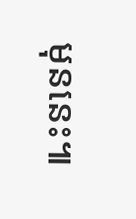មុននេះ៕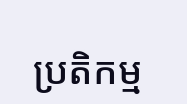ប្រតិកម្ម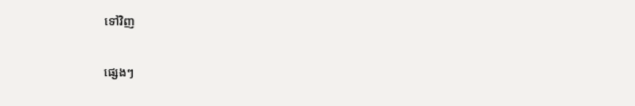ទៅវិញ

ផ្សេងៗ